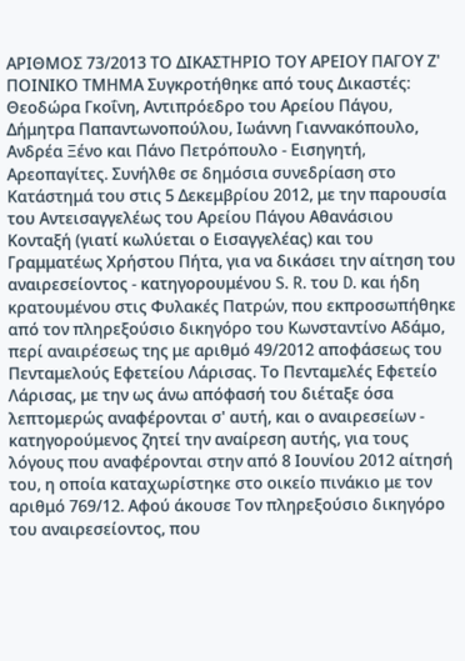ΑΡΙΘΜΟΣ 73/2013 ΤΟ ΔΙΚΑΣΤΗΡΙΟ ΤΟΥ ΑΡΕΙΟΥ ΠΑΓΟΥ Ζ' ΠΟΙΝΙΚΟ ΤΜΗΜΑ Συγκροτήθηκε από τους Δικαστές: Θεοδώρα Γκοΐνη, Αντιπρόεδρο του Αρείου Πάγου, Δήμητρα Παπαντωνοπούλου, Ιωάννη Γιαννακόπουλο, Ανδρέα Ξένο και Πάνο Πετρόπουλο - Εισηγητή, Αρεοπαγίτες. Συνήλθε σε δημόσια συνεδρίαση στο Κατάστημά του στις 5 Δεκεμβρίου 2012, με την παρουσία του Αντεισαγγελέως του Αρείου Πάγου Αθανάσιου Κονταξή (γιατί κωλύεται ο Εισαγγελέας) και του Γραμματέως Χρήστου Πήτα, για να δικάσει την αίτηση του αναιρεσείοντος - κατηγορουμένου S. R. του D. και ήδη κρατουμένου στις Φυλακές Πατρών, που εκπροσωπήθηκε από τον πληρεξούσιο δικηγόρο του Κωνσταντίνο Αδάμο, περί αναιρέσεως της με αριθμό 49/2012 αποφάσεως του Πενταμελούς Εφετείου Λάρισας. Το Πενταμελές Εφετείο Λάρισας, με την ως άνω απόφασή του διέταξε όσα λεπτομερώς αναφέρονται σ' αυτή, και ο αναιρεσείων - κατηγορούμενος ζητεί την αναίρεση αυτής, για τους λόγους που αναφέρονται στην από 8 Ιουνίου 2012 αίτησή του, η οποία καταχωρίστηκε στο οικείο πινάκιο με τον αριθμό 769/12. Αφού άκουσε Τον πληρεξούσιο δικηγόρο του αναιρεσείοντος, που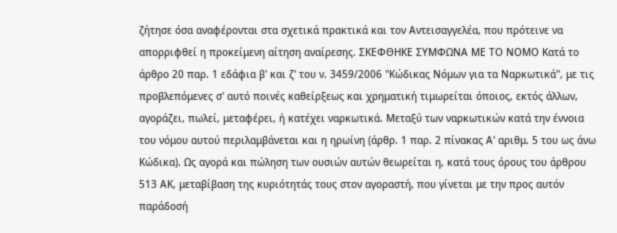ζήτησε όσα αναφέρονται στα σχετικά πρακτικά και τον Αντεισαγγελέα, που πρότεινε να απορριφθεί η προκείμενη αίτηση αναίρεσης. ΣΚΕΦΘΗΚΕ ΣΥΜΦΩΝΑ ΜΕ ΤΟ ΝΟΜΟ Κατά το άρθρο 20 παρ. 1 εδάφια β' και ζ' του ν. 3459/2006 "Κώδικας Νόμων για τα Ναρκωτικά", με τις προβλεπόμενες σ' αυτό ποινές καθείρξεως και χρηματική τιμωρείται όποιος, εκτός άλλων, αγοράζει, πωλεί, μεταφέρει, ή κατέχει ναρκωτικά. Μεταξύ των ναρκωτικών κατά την έννοια του νόμου αυτού περιλαμβάνεται και η ηρωίνη (άρθρ. 1 παρ. 2 πίνακας Α' αριθμ. 5 του ως άνω Κώδικα). Ως αγορά και πώληση των ουσιών αυτών θεωρείται η, κατά τους όρους του άρθρου 513 ΑΚ, μεταβίβαση της κυριότητάς τους στον αγοραστή, που γίνεται με την προς αυτόν παράδοσή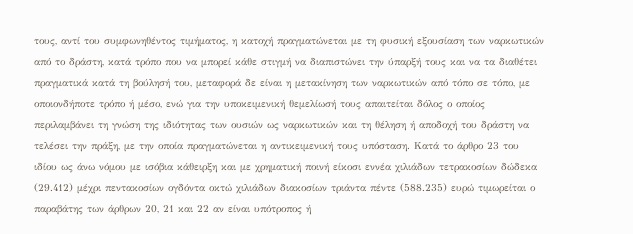τους, αντί του συμφωνηθέντος τιμήματος, η κατοχή πραγματώνεται με τη φυσική εξουσίαση των ναρκωτικών από το δράστη, κατά τρόπο που να μπορεί κάθε στιγμή να διαπιστώνει την ύπαρξή τους και να τα διαθέτει πραγματικά κατά τη βούλησή του, μεταφορά δε είναι η μετακίνηση των ναρκωτικών από τόπο σε τόπο, με οποιονδήποτε τρόπο ή μέσο, ενώ για την υποκειμενική θεμελίωσή τους απαιτείται δόλος ο οποίος περιλαμβάνει τη γνώση της ιδιότητας των ουσιών ως ναρκωτικών και τη θέληση ή αποδοχή του δράστη να τελέσει την πράξη, με την οποία πραγματώνεται η αντικειμενική τους υπόσταση. Κατά το άρθρο 23 του ιδίου ως άνω νόμου με ισόβια κάθειρξη και με χρηματική ποινή είκοσι εννέα χιλιάδων τετρακοσίων δώδεκα (29.412) μέχρι πεντακοσίων ογδόντα οκτώ χιλιάδων διακοσίων τριάντα πέντε (588.235) ευρώ τιμωρείται ο παραβάτης των άρθρων 20, 21 και 22 αν είναι υπότροπος ή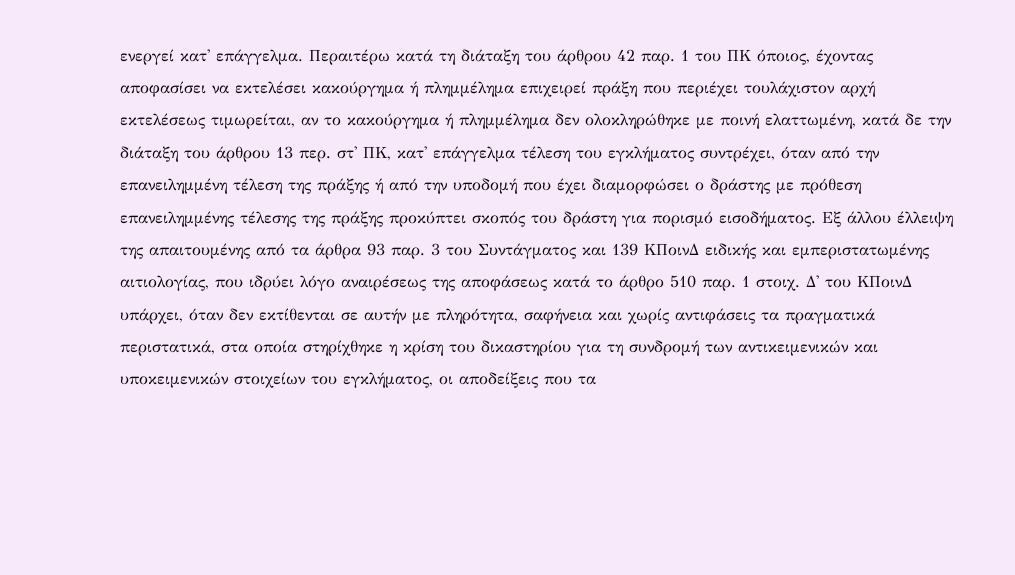ενεργεί κατ' επάγγελμα. Περαιτέρω κατά τη διάταξη του άρθρου 42 παρ. 1 του ΠΚ όποιος, έχοντας αποφασίσει να εκτελέσει κακούργημα ή πλημμέλημα επιχειρεί πράξη που περιέχει τουλάχιστον αρχή εκτελέσεως τιμωρείται, αν το κακούργημα ή πλημμέλημα δεν ολοκληρώθηκε με ποινή ελαττωμένη, κατά δε την διάταξη του άρθρου 13 περ. στ' ΠΚ, κατ' επάγγελμα τέλεση του εγκλήματος συντρέχει, όταν από την επανειλημμένη τέλεση της πράξης ή από την υποδομή που έχει διαμορφώσει ο δράστης με πρόθεση επανειλημμένης τέλεσης της πράξης προκύπτει σκοπός του δράστη για πορισμό εισοδήματος. Εξ άλλου έλλειψη της απαιτουμένης από τα άρθρα 93 παρ. 3 του Συντάγματος και 139 ΚΠοινΔ ειδικής και εμπεριστατωμένης αιτιολογίας, που ιδρύει λόγο αναιρέσεως της αποφάσεως κατά το άρθρο 510 παρ. 1 στοιχ. Δ' του ΚΠοινΔ υπάρχει, όταν δεν εκτίθενται σε αυτήν με πληρότητα, σαφήνεια και χωρίς αντιφάσεις τα πραγματικά περιστατικά, στα οποία στηρίχθηκε η κρίση του δικαστηρίου για τη συνδρομή των αντικειμενικών και υποκειμενικών στοιχείων του εγκλήματος, οι αποδείξεις που τα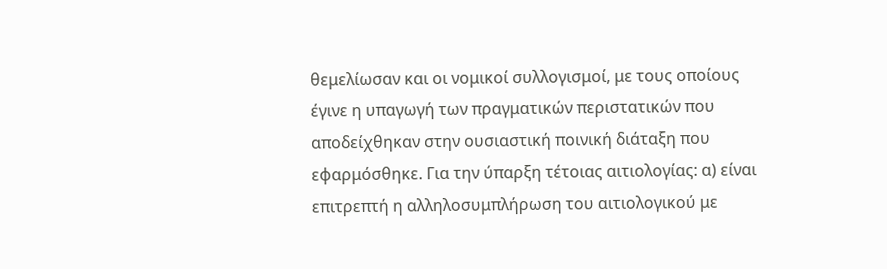θεμελίωσαν και οι νομικοί συλλογισμοί, με τους οποίους έγινε η υπαγωγή των πραγματικών περιστατικών που αποδείχθηκαν στην ουσιαστική ποινική διάταξη που εφαρμόσθηκε. Για την ύπαρξη τέτοιας αιτιολογίας: α) είναι επιτρεπτή η αλληλοσυμπλήρωση του αιτιολογικού με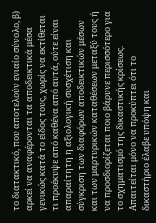το διατακτικό, που αποτελούν ενιαίο σύνολο, β) αρκεί να αναφέρονται τα αποδεικτικά μέσα γενικώς κατά το είδος τους, χωρίς να εκτίθεται τι προέκυψε από καθένα από αυτά, ούτε είναι απαραίτητη η αξιολογική συσχέτιση και σύγκριση των διαφόρων αποδεικτικών μέσων και των μαρτυρικών καταθέσεων μεταξύ τους ή να προσδιορίζεται ποιο βάρυνε περισσότερο για το σχηματισμό της δικαστικής κρίσεως. Απαιτείται μόνο να προκύπτει ότι το δικαστήριο έλαβε υπόψη και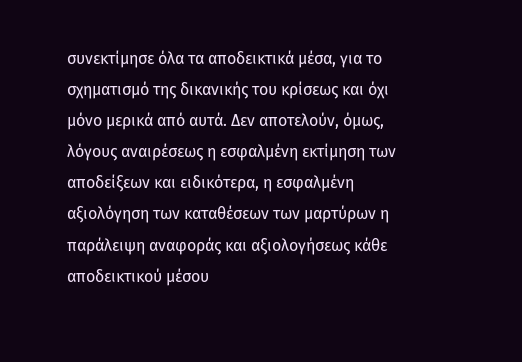συνεκτίμησε όλα τα αποδεικτικά μέσα, για το σχηματισμό της δικανικής του κρίσεως και όχι μόνο μερικά από αυτά. Δεν αποτελούν, όμως, λόγους αναιρέσεως η εσφαλμένη εκτίμηση των αποδείξεων και ειδικότερα, η εσφαλμένη αξιολόγηση των καταθέσεων των μαρτύρων η παράλειψη αναφοράς και αξιολογήσεως κάθε αποδεικτικού μέσου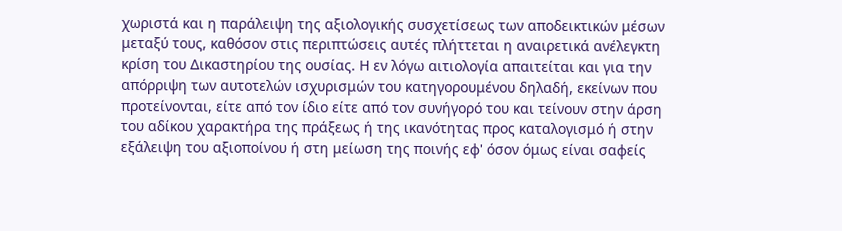χωριστά και η παράλειψη της αξιολογικής συσχετίσεως των αποδεικτικών μέσων μεταξύ τους, καθόσον στις περιπτώσεις αυτές πλήττεται η αναιρετικά ανέλεγκτη κρίση του Δικαστηρίου της ουσίας. Η εν λόγω αιτιολογία απαιτείται και για την απόρριψη των αυτοτελών ισχυρισμών του κατηγορουμένου δηλαδή, εκείνων που προτείνονται, είτε από τον ίδιο είτε από τον συνήγορό του και τείνουν στην άρση του αδίκου χαρακτήρα της πράξεως ή της ικανότητας προς καταλογισμό ή στην εξάλειψη του αξιοποίνου ή στη μείωση της ποινής εφ' όσον όμως είναι σαφείς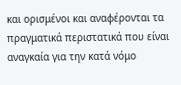και ορισμένοι και αναφέρονται τα πραγματικά περιστατικά που είναι αναγκαία για την κατά νόμο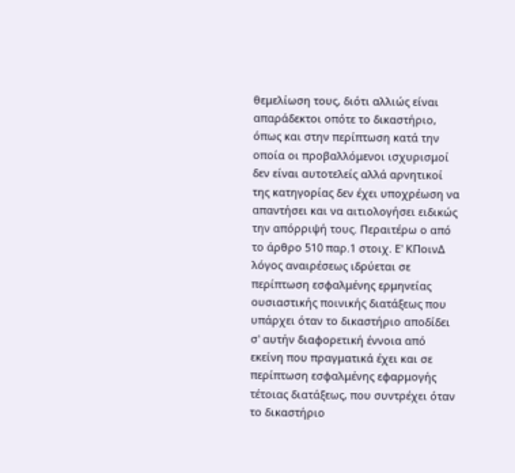θεμελίωση τους, διότι αλλιώς είναι απαράδεκτοι οπότε το δικαστήριο, όπως και στην περίπτωση κατά την οποία οι προβαλλόμενοι ισχυρισμοί δεν είναι αυτοτελείς αλλά αρνητικοί της κατηγορίας δεν έχει υποχρέωση να απαντήσει και να αιτιολογήσει ειδικώς την απόρριψή τους. Περαιτέρω ο από το άρθρο 510 παρ.1 στοιχ. Ε' ΚΠοινΔ λόγος αναιρέσεως ιδρύεται σε περίπτωση εσφαλμένης ερμηνείας ουσιαστικής ποινικής διατάξεως που υπάρχει όταν το δικαστήριο αποδίδει σ' αυτήν διαφορετική έννοια από εκείνη που πραγματικά έχει και σε περίπτωση εσφαλμένης εφαρμογής τέτοιας διατάξεως, που συντρέχει όταν το δικαστήριο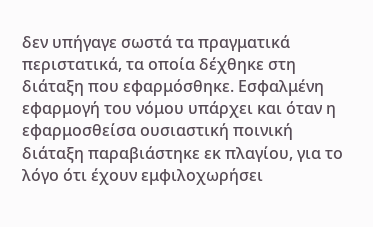δεν υπήγαγε σωστά τα πραγματικά περιστατικά, τα οποία δέχθηκε στη διάταξη που εφαρμόσθηκε. Εσφαλμένη εφαρμογή του νόμου υπάρχει και όταν η εφαρμοσθείσα ουσιαστική ποινική διάταξη παραβιάστηκε εκ πλαγίου, για το λόγο ότι έχουν εμφιλοχωρήσει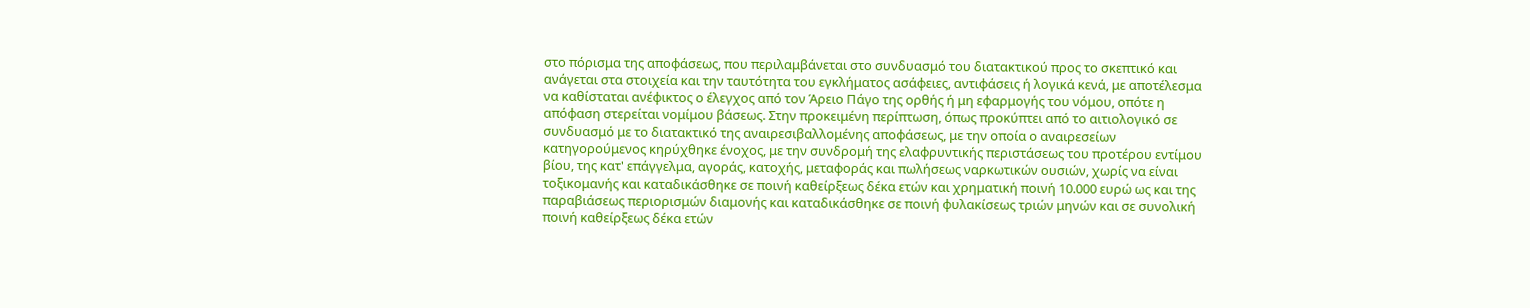στο πόρισμα της αποφάσεως, που περιλαμβάνεται στο συνδυασμό του διατακτικού προς το σκεπτικό και ανάγεται στα στοιχεία και την ταυτότητα του εγκλήματος ασάφειες, αντιφάσεις ή λογικά κενά, με αποτέλεσμα να καθίσταται ανέφικτος ο έλεγχος από τον Άρειο Πάγο της ορθής ή μη εφαρμογής του νόμου, οπότε η απόφαση στερείται νομίμου βάσεως. Στην προκειμένη περίπτωση, όπως προκύπτει από το αιτιολογικό σε συνδυασμό με το διατακτικό της αναιρεσιβαλλομένης αποφάσεως, με την οποία ο αναιρεσείων κατηγορούμενος κηρύχθηκε ένοχος, με την συνδρομή της ελαφρυντικής περιστάσεως του προτέρου εντίμου βίου, της κατ' επάγγελμα, αγοράς, κατοχής, μεταφοράς και πωλήσεως ναρκωτικών ουσιών, χωρίς να είναι τοξικομανής και καταδικάσθηκε σε ποινή καθείρξεως δέκα ετών και χρηματική ποινή 10.000 ευρώ ως και της παραβιάσεως περιορισμών διαμονής και καταδικάσθηκε σε ποινή φυλακίσεως τριών μηνών και σε συνολική ποινή καθείρξεως δέκα ετών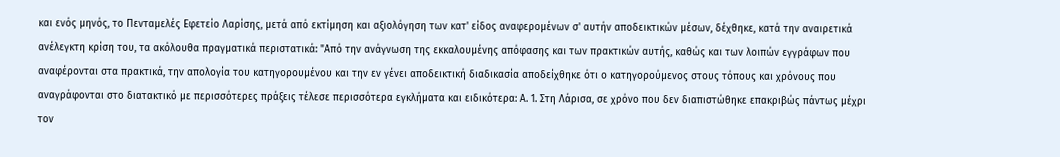και ενός μηνός, το Πενταμελές Εφετείο Λαρίσης, μετά από εκτίμηση και αξιολόγηση των κατ' είδος αναφερομένων σ' αυτήν αποδεικτικών μέσων, δέχθηκε, κατά την αναιρετικά ανέλεγκτη κρίση του, τα ακόλουθα πραγματικά περιστατικά: "Από την ανάγνωση της εκκαλουμένης απόφασης και των πρακτικών αυτής, καθώς και των λοιπών εγγράφων που αναφέρονται στα πρακτικά, την απολογία του κατηγορουμένου και την εν γένει αποδεικτική διαδικασία αποδείχθηκε ότι ο κατηγορούμενος στους τόπους και χρόνους που αναγράφονται στο διατακτικό με περισσότερες πράξεις τέλεσε περισσότερα εγκλήματα και ειδικότερα: Α. 1. Στη Λάρισα, σε χρόνο που δεν διαπιστώθηκε επακριβώς πάντως μέχρι τον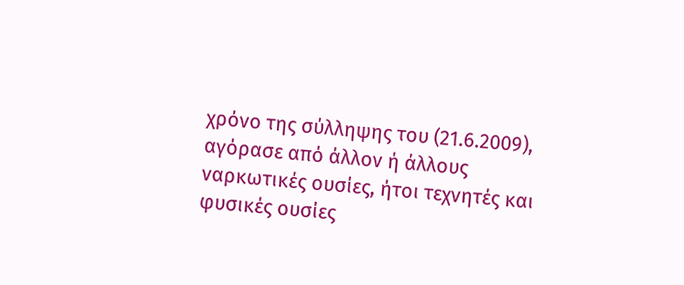χρόνο της σύλληψης του (21.6.2009), αγόρασε από άλλον ή άλλους ναρκωτικές ουσίες, ήτοι τεχνητές και φυσικές ουσίες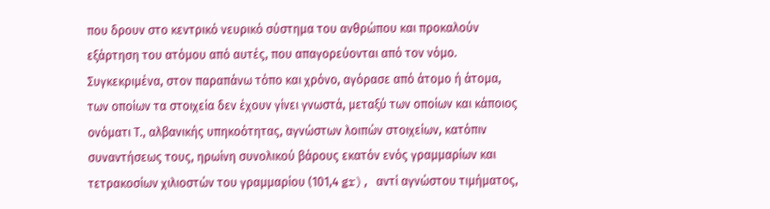που δρουν στο κεντρικό νευρικό σύστημα του ανθρώπου και προκαλούν εξάρτηση του ατόμου από αυτές, που απαγορεύονται από τον νόμο. Συγκεκριμένα, στον παραπάνω τόπο και χρόνο, αγόρασε από άτομο ή άτομα, των οποίων τα στοιχεία δεν έχουν γίνει γνωστά, μεταξύ των οποίων και κάποιος ονόματι Τ., αλβανικής υπηκοότητας, αγνώστων λοιπών στοιχείων, κατόπιν συναντήσεως τους, ηρωίνη συνολικού βάρους εκατόν ενός γραμμαρίων και τετρακοσίων χιλιοστών του γραμμαρίου (101,4 gr), αντί αγνώστου τιμήματος,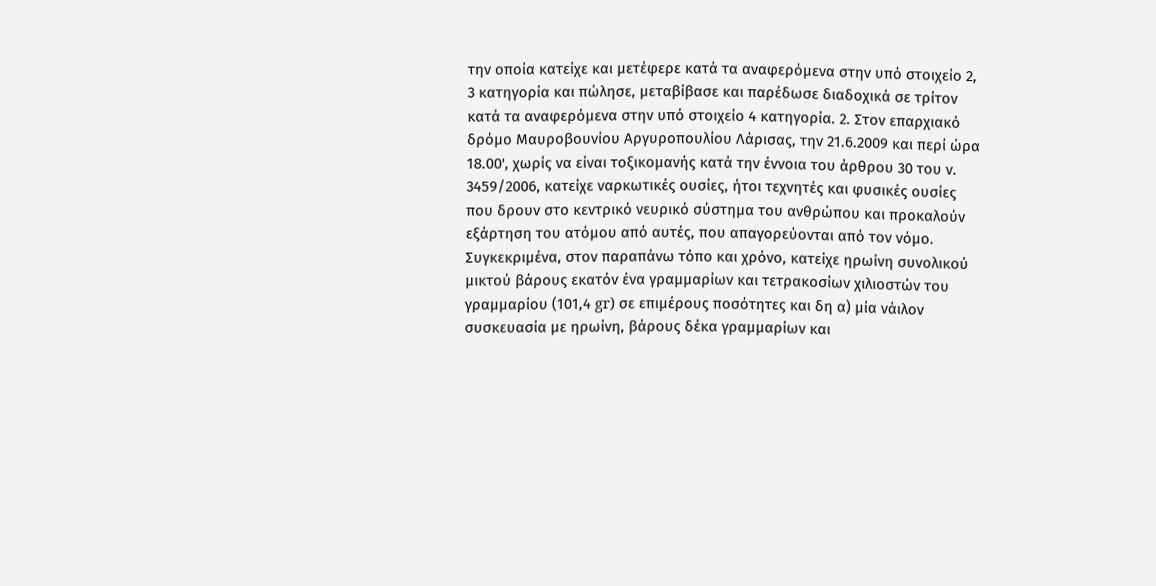την οποία κατείχε και μετέφερε κατά τα αναφερόμενα στην υπό στοιχείο 2, 3 κατηγορία και πώλησε, μεταβίβασε και παρέδωσε διαδοχικά σε τρίτον κατά τα αναφερόμενα στην υπό στοιχείο 4 κατηγορία. 2. Στον επαρχιακό δρόμο Μαυροβουνίου Αργυροπουλίου Λάρισας, την 21.6.2009 και περί ώρα 18.00', χωρίς να είναι τοξικομανής κατά την έννοια του άρθρου 30 του ν. 3459/2006, κατείχε ναρκωτικές ουσίες, ήτοι τεχνητές και φυσικές ουσίες που δρουν στο κεντρικό νευρικό σύστημα του ανθρώπου και προκαλούν εξάρτηση του ατόμου από αυτές, που απαγορεύονται από τον νόμο. Συγκεκριμένα, στον παραπάνω τόπο και χρόνο, κατείχε ηρωίνη συνολικού μικτού βάρους εκατόν ένα γραμμαρίων και τετρακοσίων χιλιοστών του γραμμαρίου (101,4 gr) σε επιμέρους ποσότητες και δη α) μία νάιλον συσκευασία με ηρωίνη, βάρους δέκα γραμμαρίων και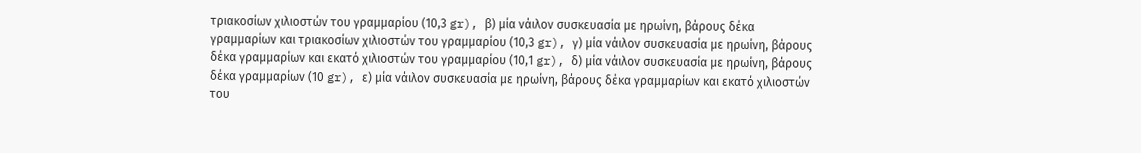τριακοσίων χιλιοστών του γραμμαρίου (10,3 gr), β) μία νάιλον συσκευασία με ηρωίνη, βάρους δέκα γραμμαρίων και τριακοσίων χιλιοστών του γραμμαρίου (10,3 gr), γ) μία νάιλον συσκευασία με ηρωίνη, βάρους δέκα γραμμαρίων και εκατό χιλιοστών του γραμμαρίου (10,1 gr), δ) μία νάιλον συσκευασία με ηρωίνη, βάρους δέκα γραμμαρίων (10 gr), ε) μία νάιλον συσκευασία με ηρωίνη, βάρους δέκα γραμμαρίων και εκατό χιλιοστών του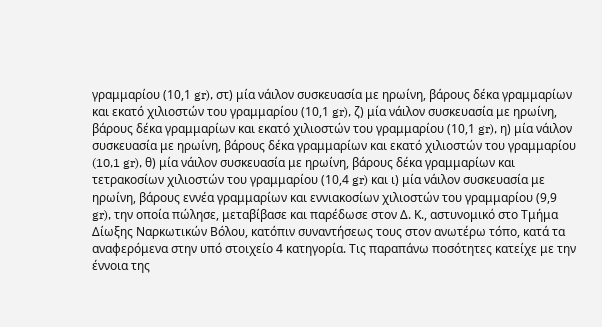γραμμαρίου (10,1 gr), στ) μία νάιλον συσκευασία με ηρωίνη, βάρους δέκα γραμμαρίων και εκατό χιλιοστών του γραμμαρίου (10,1 gr), ζ) μία νάιλον συσκευασία με ηρωίνη, βάρους δέκα γραμμαρίων και εκατό χιλιοστών του γραμμαρίου (10,1 gr), η) μία νάιλον συσκευασία με ηρωίνη, βάρους δέκα γραμμαρίων και εκατό χιλιοστών του γραμμαρίου (10,1 gr), θ) μία νάιλον συσκευασία με ηρωίνη, βάρους δέκα γραμμαρίων και τετρακοσίων χιλιοστών του γραμμαρίου (10,4 gr) και ι) μία νάιλον συσκευασία με ηρωίνη, βάρους εννέα γραμμαρίων και εννιακοσίων χιλιοστών του γραμμαρίου (9,9 gr), την οποία πώλησε, μεταβίβασε και παρέδωσε στον Δ. Κ., αστυνομικό στο Τμήμα Δίωξης Ναρκωτικών Βόλου, κατόπιν συναντήσεως τους στον ανωτέρω τόπο, κατά τα αναφερόμενα στην υπό στοιχείο 4 κατηγορία. Τις παραπάνω ποσότητες κατείχε με την έννοια της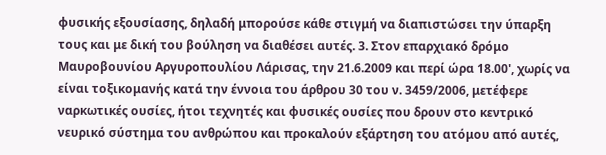φυσικής εξουσίασης, δηλαδή μπορούσε κάθε στιγμή να διαπιστώσει την ύπαρξη τους και με δική του βούληση να διαθέσει αυτές. 3. Στον επαρχιακό δρόμο Μαυροβουνίου Αργυροπουλίου Λάρισας, την 21.6.2009 και περί ώρα 18.00', χωρίς να είναι τοξικομανής κατά την έννοια του άρθρου 30 του ν. 3459/2006, μετέφερε ναρκωτικές ουσίες, ήτοι τεχνητές και φυσικές ουσίες που δρουν στο κεντρικό νευρικό σύστημα του ανθρώπου και προκαλούν εξάρτηση του ατόμου από αυτές,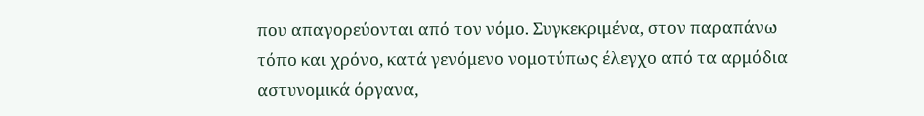που απαγορεύονται από τον νόμο. Συγκεκριμένα, στον παραπάνω τόπο και χρόνο, κατά γενόμενο νομοτύπως έλεγχο από τα αρμόδια αστυνομικά όργανα,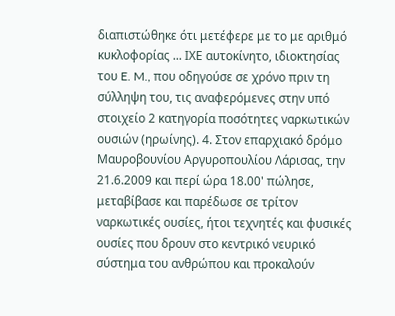διαπιστώθηκε ότι μετέφερε με το με αριθμό κυκλοφορίας ... ΙΧΕ αυτοκίνητο, ιδιοκτησίας του E. M., που οδηγούσε σε χρόνο πριν τη σύλληψη του, τις αναφερόμενες στην υπό στοιχείο 2 κατηγορία ποσότητες ναρκωτικών ουσιών (ηρωίνης). 4. Στον επαρχιακό δρόμο Μαυροβουνίου Αργυροπουλίου Λάρισας, την 21.6.2009 και περί ώρα 18.00' πώλησε, μεταβίβασε και παρέδωσε σε τρίτον ναρκωτικές ουσίες, ήτοι τεχνητές και φυσικές ουσίες που δρουν στο κεντρικό νευρικό σύστημα του ανθρώπου και προκαλούν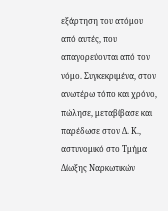εξάρτηση του ατόμου από αυτές, που απαγορεύονται από τον νόμο. Συγκεκριμένα, στον ανωτέρω τόπο και χρόνο, πώλησε, μεταβίβασε και παρέδωσε στον Δ. Κ., αστυνομικό στο Τμήμα Δίωξης Ναρκωτικών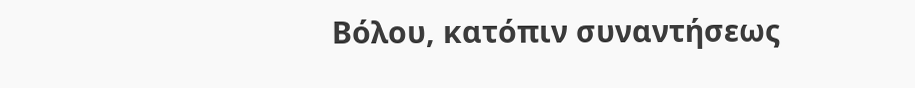Βόλου, κατόπιν συναντήσεως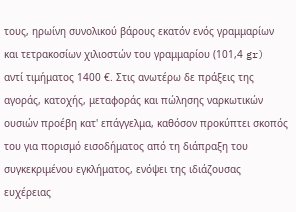τους, ηρωίνη συνολικού βάρους εκατόν ενός γραμμαρίων και τετρακοσίων χιλιοστών του γραμμαρίου (101,4 gr) αντί τιμήματος 1400 €. Στις ανωτέρω δε πράξεις της αγοράς, κατοχής, μεταφοράς και πώλησης ναρκωτικών ουσιών προέβη κατ' επάγγελμα, καθόσον προκύπτει σκοπός του για πορισμό εισοδήματος από τη διάπραξη του συγκεκριμένου εγκλήματος, ενόψει της ιδιάζουσας ευχέρειας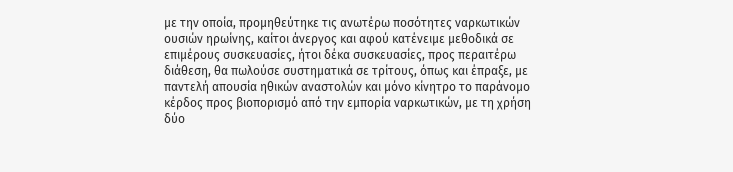με την οποία, προμηθεύτηκε τις ανωτέρω ποσότητες ναρκωτικών ουσιών ηρωίνης, καίτοι άνεργος και αφού κατένειμε μεθοδικά σε επιμέρους συσκευασίες, ήτοι δέκα συσκευασίες, προς περαιτέρω διάθεση, θα πωλούσε συστηματικά σε τρίτους, όπως και έπραξε, με παντελή απουσία ηθικών αναστολών και μόνο κίνητρο το παράνομο κέρδος προς βιοπορισμό από την εμπορία ναρκωτικών, με τη χρήση δύο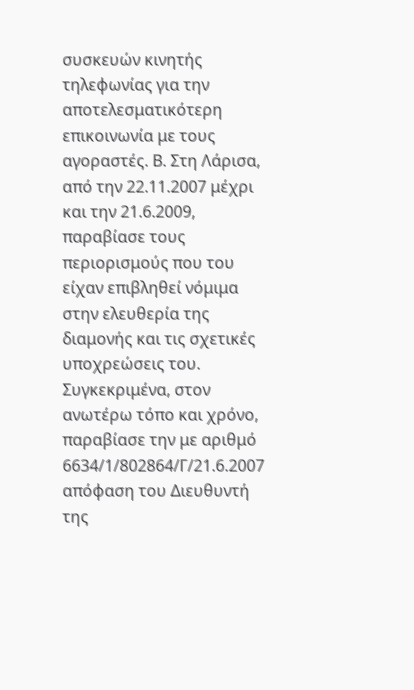συσκευών κινητής τηλεφωνίας για την αποτελεσματικότερη επικοινωνία με τους αγοραστές. Β. Στη Λάρισα, από την 22.11.2007 μέχρι και την 21.6.2009, παραβίασε τους περιορισμούς που του είχαν επιβληθεί νόμιμα στην ελευθερία της διαμονής και τις σχετικές υποχρεώσεις του. Συγκεκριμένα, στον ανωτέρω τόπο και χρόνο, παραβίασε την με αριθμό 6634/1/802864/Γ/21.6.2007 απόφαση του Διευθυντή της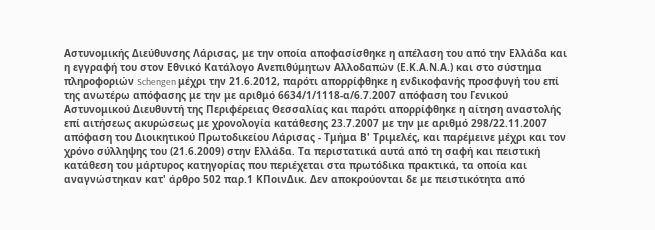Αστυνομικής Διεύθυνσης Λάρισας, με την οποία αποφασίσθηκε η απέλαση του από την Ελλάδα και η εγγραφή του στον Εθνικό Κατάλογο Ανεπιθύμητων Αλλοδαπών (Ε.Κ.Α.Ν.Α.) και στο σύστημα πληροφοριών Schengen μέχρι την 21.6.2012, παρότι απορρίφθηκε η ενδικοφανής προσφυγή του επί της ανωτέρω απόφασης με την με αριθμό 6634/1/1118-α/6.7.2007 απόφαση του Γενικού Αστυνομικού Διευθυντή της Περιφέρειας Θεσσαλίας και παρότι απορρίφθηκε η αίτηση αναστολής επί αιτήσεως ακυρώσεως με χρονολογία κατάθεσης 23.7.2007 με την με αριθμό 298/22.11.2007 απόφαση του Διοικητικού Πρωτοδικείου Λάρισας - Τμήμα Β' Τριμελές, και παρέμεινε μέχρι και τον χρόνο σύλληψης του (21.6.2009) στην Ελλάδα. Τα περιστατικά αυτά από τη σαφή και πειστική κατάθεση του μάρτυρος κατηγορίας που περιέχεται στα πρωτόδικα πρακτικά, τα οποία και αναγνώστηκαν κατ' άρθρο 502 παρ.1 ΚΠοινΔικ. Δεν αποκρούονται δε με πειστικότητα από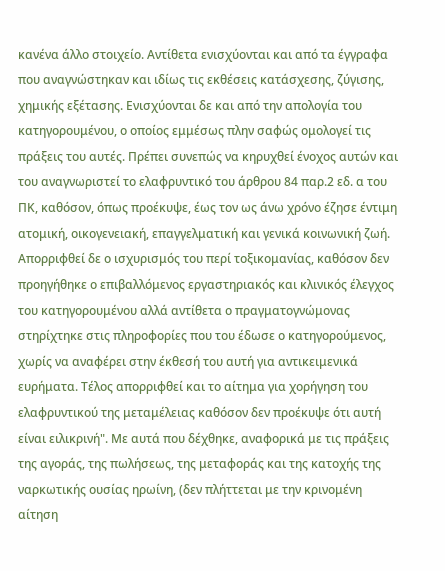κανένα άλλο στοιχείο. Αντίθετα ενισχύονται και από τα έγγραφα που αναγνώστηκαν και ιδίως τις εκθέσεις κατάσχεσης, ζύγισης, χημικής εξέτασης. Ενισχύονται δε και από την απολογία του κατηγορουμένου, ο οποίος εμμέσως πλην σαφώς ομολογεί τις πράξεις του αυτές. Πρέπει συνεπώς να κηρυχθεί ένοχος αυτών και του αναγνωριστεί το ελαφρυντικό του άρθρου 84 παρ.2 εδ. α του ΠΚ, καθόσον, όπως προέκυψε, έως τον ως άνω χρόνο έζησε έντιμη ατομική, οικογενειακή, επαγγελματική και γενικά κοινωνική ζωή. Απορριφθεί δε ο ισχυρισμός του περί τοξικομανίας, καθόσον δεν προηγήθηκε ο επιβαλλόμενος εργαστηριακός και κλινικός έλεγχος του κατηγορουμένου αλλά αντίθετα ο πραγματογνώμονας στηρίχτηκε στις πληροφορίες που του έδωσε ο κατηγορούμενος, χωρίς να αναφέρει στην έκθεσή του αυτή για αντικειμενικά ευρήματα. Τέλος απορριφθεί και το αίτημα για χορήγηση του ελαφρυντικού της μεταμέλειας καθόσον δεν προέκυψε ότι αυτή είναι ειλικρινή". Με αυτά που δέχθηκε, αναφορικά με τις πράξεις της αγοράς, της πωλήσεως, της μεταφοράς και της κατοχής της ναρκωτικής ουσίας ηρωίνη, (δεν πλήττεται με την κρινομένη αίτηση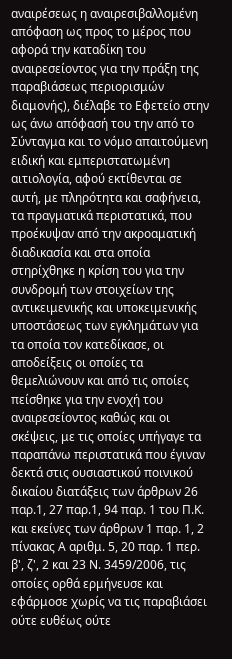αναιρέσεως η αναιρεσιβαλλομένη απόφαση ως προς το μέρος που αφορά την καταδίκη του αναιρεσείοντος για την πράξη της παραβιάσεως περιορισμών διαμονής), διέλαβε το Εφετείο στην ως άνω απόφασή του την από το Σύνταγμα και το νόμο απαιτούμενη ειδική και εμπεριστατωμένη αιτιολογία, αφού εκτίθενται σε αυτή, με πληρότητα και σαφήνεια, τα πραγματικά περιστατικά, που προέκυψαν από την ακροαματική διαδικασία και στα οποία στηρίχθηκε η κρίση του για την συνδρομή των στοιχείων της αντικειμενικής και υποκειμενικής υποστάσεως των εγκλημάτων για τα οποία τον κατεδίκασε, οι αποδείξεις οι οποίες τα θεμελιώνουν και από τις οποίες πείσθηκε για την ενοχή του αναιρεσείοντος καθώς και οι σκέψεις, με τις οποίες υπήγαγε τα παραπάνω περιστατικά που έγιναν δεκτά στις ουσιαστικού ποινικού δικαίου διατάξεις των άρθρων 26 παρ.1, 27 παρ.1, 94 παρ. 1 του Π.Κ. και εκείνες των άρθρων 1 παρ. 1, 2 πίνακας Α αριθμ. 5, 20 παρ. 1 περ. β', ζ', 2 και 23 Ν. 3459/2006, τις οποίες ορθά ερμήνευσε και εφάρμοσε χωρίς να τις παραβιάσει ούτε ευθέως ούτε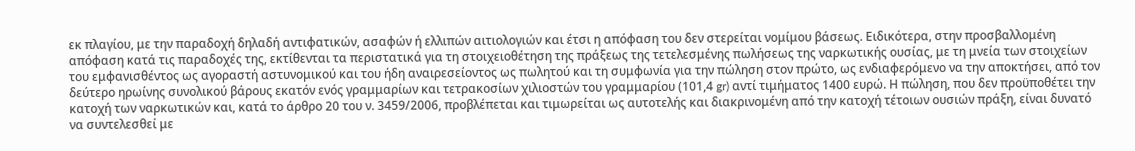εκ πλαγίου, με την παραδοχή δηλαδή αντιφατικών, ασαφών ή ελλιπών αιτιολογιών και έτσι η απόφαση του δεν στερείται νομίμου βάσεως. Ειδικότερα, στην προσβαλλομένη απόφαση κατά τις παραδοχές της, εκτίθενται τα περιστατικά για τη στοιχειοθέτηση της πράξεως της τετελεσμένης πωλήσεως της ναρκωτικής ουσίας, με τη μνεία των στοιχείων του εμφανισθέντος ως αγοραστή αστυνομικού και του ήδη αναιρεσείοντος ως πωλητού και τη συμφωνία για την πώληση στον πρώτο, ως ενδιαφερόμενο να την αποκτήσει, από τον δεύτερο ηρωίνης συνολικού βάρους εκατόν ενός γραμμαρίων και τετρακοσίων χιλιοστών του γραμμαρίου (101,4 gr) αντί τιμήματος 1400 ευρώ. Η πώληση, που δεν προϋποθέτει την κατοχή των ναρκωτικών και, κατά το άρθρο 20 του ν. 3459/2006, προβλέπεται και τιμωρείται ως αυτοτελής και διακρινομένη από την κατοχή τέτοιων ουσιών πράξη, είναι δυνατό να συντελεσθεί με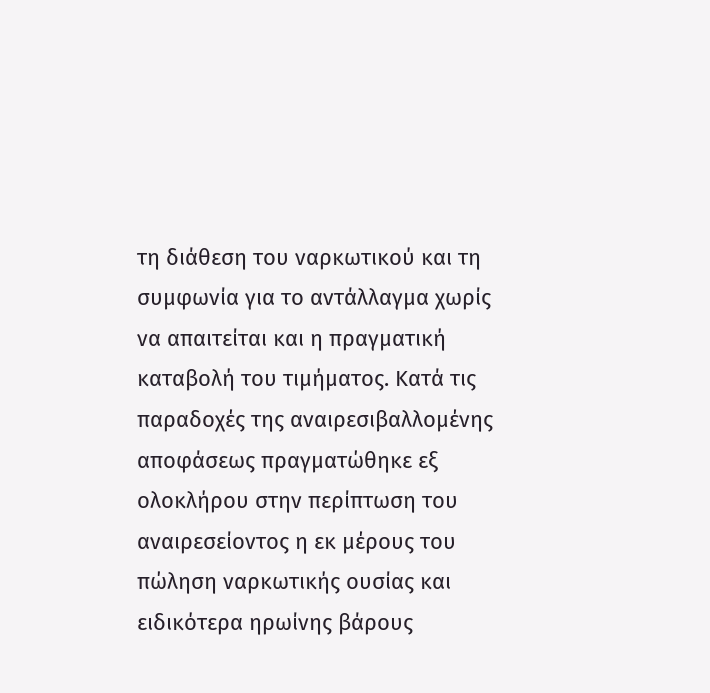τη διάθεση του ναρκωτικού και τη συμφωνία για το αντάλλαγμα χωρίς να απαιτείται και η πραγματική καταβολή του τιμήματος. Κατά τις παραδοχές της αναιρεσιβαλλομένης αποφάσεως πραγματώθηκε εξ ολοκλήρου στην περίπτωση του αναιρεσείοντος η εκ μέρους του πώληση ναρκωτικής ουσίας και ειδικότερα ηρωίνης βάρους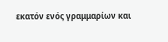εκατόν ενός γραμμαρίων και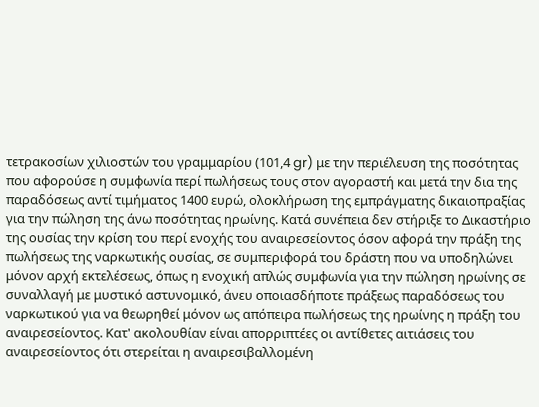τετρακοσίων χιλιοστών του γραμμαρίου (101,4 gr) με την περιέλευση της ποσότητας που αφορούσε η συμφωνία περί πωλήσεως τους στον αγοραστή και μετά την δια της παραδόσεως αντί τιμήματος 1400 ευρώ, ολοκλήρωση της εμπράγματης δικαιοπραξίας για την πώληση της άνω ποσότητας ηρωίνης. Κατά συνέπεια δεν στήριξε το Δικαστήριο της ουσίας την κρίση του περί ενοχής του αναιρεσείοντος όσον αφορά την πράξη της πωλήσεως της ναρκωτικής ουσίας, σε συμπεριφορά του δράστη που να υποδηλώνει μόνον αρχή εκτελέσεως, όπως η ενοχική απλώς συμφωνία για την πώληση ηρωίνης σε συναλλαγή με μυστικό αστυνομικό, άνευ οποιασδήποτε πράξεως παραδόσεως του ναρκωτικού για να θεωρηθεί μόνον ως απόπειρα πωλήσεως της ηρωίνης η πράξη του αναιρεσείοντος. Κατ' ακολουθίαν είναι απορριπτέες οι αντίθετες αιτιάσεις του αναιρεσείοντος ότι στερείται η αναιρεσιβαλλομένη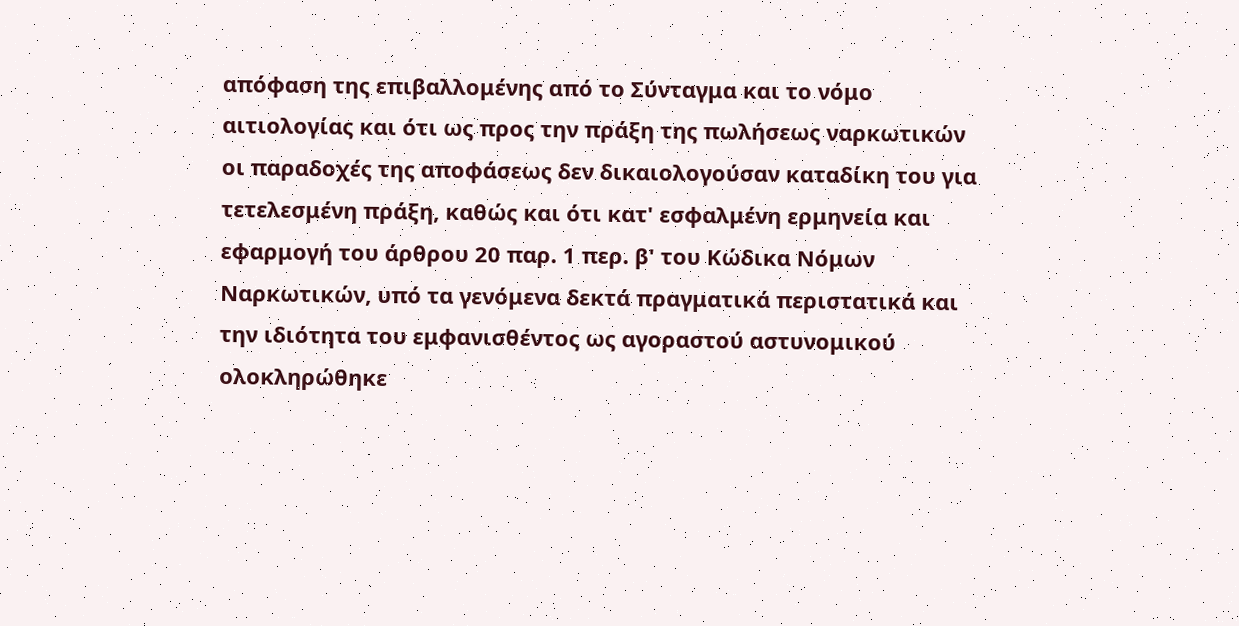απόφαση της επιβαλλομένης από το Σύνταγμα και το νόμο αιτιολογίας και ότι ως προς την πράξη της πωλήσεως ναρκωτικών οι παραδοχές της αποφάσεως δεν δικαιολογούσαν καταδίκη του για τετελεσμένη πράξη, καθώς και ότι κατ' εσφαλμένη ερμηνεία και εφαρμογή του άρθρου 20 παρ. 1 περ. β' του Κώδικα Νόμων Ναρκωτικών, υπό τα γενόμενα δεκτά πραγματικά περιστατικά και την ιδιότητα του εμφανισθέντος ως αγοραστού αστυνομικού ολοκληρώθηκε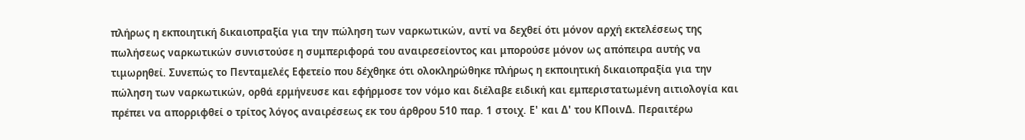πλήρως η εκποιητική δικαιοπραξία για την πώληση των ναρκωτικών, αντί να δεχθεί ότι μόνον αρχή εκτελέσεως της πωλήσεως ναρκωτικών συνιστούσε η συμπεριφορά του αναιρεσείοντος και μπορούσε μόνον ως απόπειρα αυτής να τιμωρηθεί. Συνεπώς το Πενταμελές Εφετείο που δέχθηκε ότι ολοκληρώθηκε πλήρως η εκποιητική δικαιοπραξία για την πώληση των ναρκωτικών, ορθά ερμήνευσε και εφήρμοσε τον νόμο και διέλαβε ειδική και εμπεριστατωμένη αιτιολογία και πρέπει να απορριφθεί ο τρίτος λόγος αναιρέσεως εκ του άρθρου 510 παρ. 1 στοιχ. Ε' και Δ' του ΚΠοινΔ. Περαιτέρω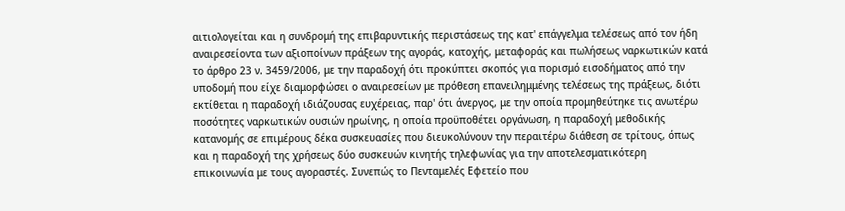αιτιολογείται και η συνδρομή της επιβαρυντικής περιστάσεως της κατ' επάγγελμα τελέσεως από τον ήδη αναιρεσείοντα των αξιοποίνων πράξεων της αγοράς, κατοχής, μεταφοράς και πωλήσεως ναρκωτικών κατά το άρθρο 23 ν. 3459/2006, με την παραδοχή ότι προκύπτει σκοπός για πορισμό εισοδήματος από την υποδομή που είχε διαμορφώσει ο αναιρεσείων με πρόθεση επανειλημμένης τελέσεως της πράξεως, διότι εκτίθεται η παραδοχή ιδιάζουσας ευχέρειας, παρ' ότι άνεργος, με την οποία προμηθεύτηκε τις ανωτέρω ποσότητες ναρκωτικών ουσιών ηρωίνης, η οποία προϋποθέτει οργάνωση, η παραδοχή μεθοδικής κατανομής σε επιμέρους δέκα συσκευασίες που διευκολύνουν την περαιτέρω διάθεση σε τρίτους, όπως και η παραδοχή της χρήσεως δύο συσκευών κινητής τηλεφωνίας για την αποτελεσματικότερη επικοινωνία με τους αγοραστές. Συνεπώς το Πενταμελές Εφετείο που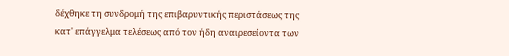δέχθηκε τη συνδρομή της επιβαρυντικής περιστάσεως της κατ' επάγγελμα τελέσεως από τον ήδη αναιρεσείοντα των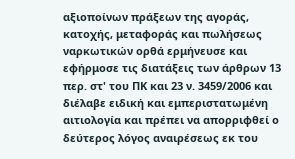αξιοποίνων πράξεων της αγοράς, κατοχής, μεταφοράς και πωλήσεως ναρκωτικών ορθά ερμήνευσε και εφήρμοσε τις διατάξεις των άρθρων 13 περ. στ' του ΠΚ και 23 ν. 3459/2006 και διέλαβε ειδική και εμπεριστατωμένη αιτιολογία και πρέπει να απορριφθεί ο δεύτερος λόγος αναιρέσεως εκ του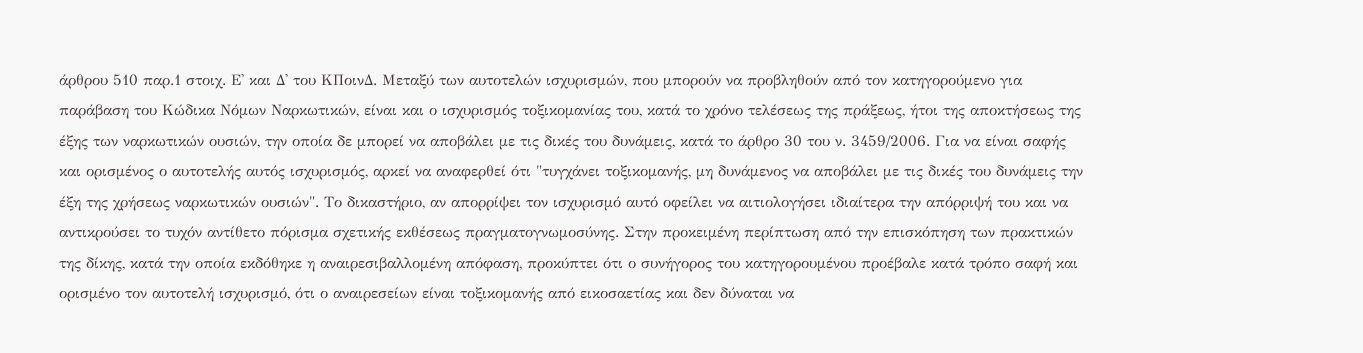άρθρου 510 παρ.1 στοιχ. Ε' και Δ' του ΚΠοινΔ. Μεταξύ των αυτοτελών ισχυρισμών, που μπορούν να προβληθούν από τον κατηγορούμενο για παράβαση του Κώδικα Νόμων Ναρκωτικών, είναι και ο ισχυρισμός τοξικομανίας του, κατά το χρόνο τελέσεως της πράξεως, ήτοι της αποκτήσεως της έξης των ναρκωτικών ουσιών, την οποία δε μπορεί να αποβάλει με τις δικές του δυνάμεις, κατά το άρθρο 30 του ν. 3459/2006. Για να είναι σαφής και ορισμένος ο αυτοτελής αυτός ισχυρισμός, αρκεί να αναφερθεί ότι "τυγχάνει τοξικομανής, μη δυνάμενος να αποβάλει με τις δικές του δυνάμεις την έξη της χρήσεως ναρκωτικών ουσιών". Το δικαστήριο, αν απορρίψει τον ισχυρισμό αυτό οφείλει να αιτιολογήσει ιδιαίτερα την απόρριψή του και να αντικρούσει το τυχόν αντίθετο πόρισμα σχετικής εκθέσεως πραγματογνωμοσύνης. Στην προκειμένη περίπτωση από την επισκόπηση των πρακτικών της δίκης, κατά την οποία εκδόθηκε η αναιρεσιβαλλομένη απόφαση, προκύπτει ότι ο συνήγορος του κατηγορουμένου προέβαλε κατά τρόπο σαφή και ορισμένο τον αυτοτελή ισχυρισμό, ότι ο αναιρεσείων είναι τοξικομανής από εικοσαετίας και δεν δύναται να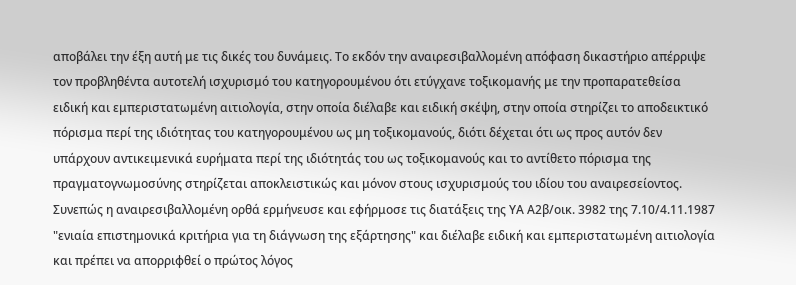αποβάλει την έξη αυτή με τις δικές του δυνάμεις. Το εκδόν την αναιρεσιβαλλομένη απόφαση δικαστήριο απέρριψε τον προβληθέντα αυτοτελή ισχυρισμό του κατηγορουμένου ότι ετύγχανε τοξικομανής με την προπαρατεθείσα ειδική και εμπεριστατωμένη αιτιολογία, στην οποία διέλαβε και ειδική σκέψη, στην οποία στηρίζει το αποδεικτικό πόρισμα περί της ιδιότητας του κατηγορουμένου ως μη τοξικομανούς, διότι δέχεται ότι ως προς αυτόν δεν υπάρχουν αντικειμενικά ευρήματα περί της ιδιότητάς του ως τοξικομανούς και το αντίθετο πόρισμα της πραγματογνωμοσύνης στηρίζεται αποκλειστικώς και μόνον στους ισχυρισμούς του ιδίου του αναιρεσείοντος. Συνεπώς η αναιρεσιβαλλομένη ορθά ερμήνευσε και εφήρμοσε τις διατάξεις της ΥΑ Α2β/οικ. 3982 της 7.10/4.11.1987 "ενιαία επιστημονικά κριτήρια για τη διάγνωση της εξάρτησης" και διέλαβε ειδική και εμπεριστατωμένη αιτιολογία και πρέπει να απορριφθεί ο πρώτος λόγος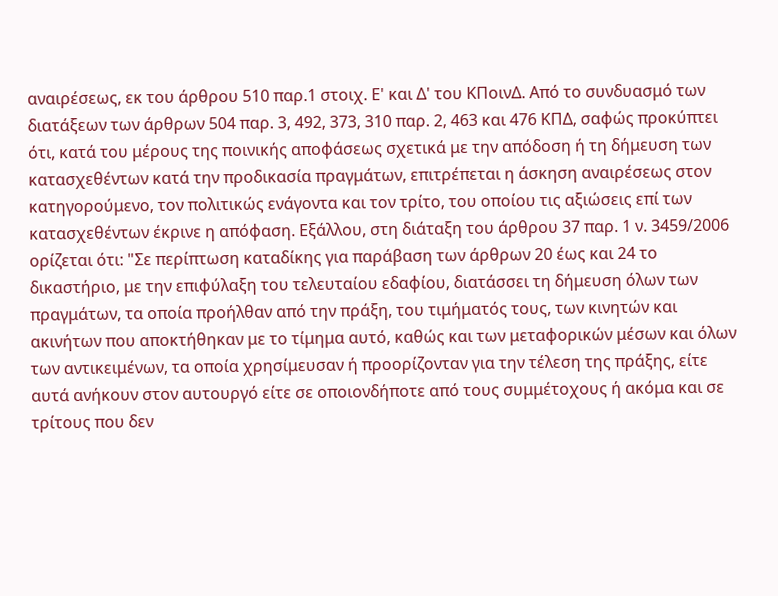αναιρέσεως, εκ του άρθρου 510 παρ.1 στοιχ. Ε' και Δ' του ΚΠοινΔ. Από το συνδυασμό των διατάξεων των άρθρων 504 παρ. 3, 492, 373, 310 παρ. 2, 463 και 476 ΚΠΔ, σαφώς προκύπτει ότι, κατά του μέρους της ποινικής αποφάσεως σχετικά με την απόδοση ή τη δήμευση των κατασχεθέντων κατά την προδικασία πραγμάτων, επιτρέπεται η άσκηση αναιρέσεως στον κατηγορούμενο, τον πολιτικώς ενάγοντα και τον τρίτο, του οποίου τις αξιώσεις επί των κατασχεθέντων έκρινε η απόφαση. Εξάλλου, στη διάταξη του άρθρου 37 παρ. 1 ν. 3459/2006 ορίζεται ότι: "Σε περίπτωση καταδίκης για παράβαση των άρθρων 20 έως και 24 το δικαστήριο, με την επιφύλαξη του τελευταίου εδαφίου, διατάσσει τη δήμευση όλων των πραγμάτων, τα οποία προήλθαν από την πράξη, του τιμήματός τους, των κινητών και ακινήτων που αποκτήθηκαν με το τίμημα αυτό, καθώς και των μεταφορικών μέσων και όλων των αντικειμένων, τα οποία χρησίμευσαν ή προορίζονταν για την τέλεση της πράξης, είτε αυτά ανήκουν στον αυτουργό είτε σε οποιονδήποτε από τους συμμέτοχους ή ακόμα και σε τρίτους που δεν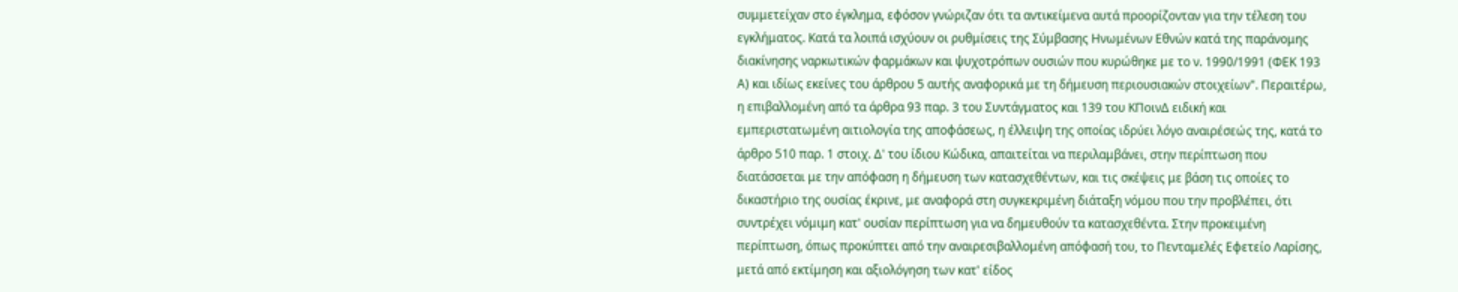συμμετείχαν στο έγκλημα, εφόσον γνώριζαν ότι τα αντικείμενα αυτά προορίζονταν για την τέλεση του εγκλήματος. Κατά τα λοιπά ισχύουν οι ρυθμίσεις της Σύμβασης Ηνωμένων Εθνών κατά της παράνομης διακίνησης ναρκωτικών φαρμάκων και ψυχοτρόπων ουσιών που κυρώθηκε με το ν. 1990/1991 (ΦΕΚ 193 Α) και ιδίως εκείνες του άρθρου 5 αυτής αναφορικά με τη δήμευση περιουσιακών στοιχείων". Περαιτέρω, η επιβαλλομένη από τα άρθρα 93 παρ. 3 του Συντάγματος και 139 του ΚΠοινΔ ειδική και εμπεριστατωμένη αιτιολογία της αποφάσεως, η έλλειψη της οποίας ιδρύει λόγο αναιρέσεώς της, κατά το άρθρο 510 παρ. 1 στοιχ. Δ' του ίδιου Κώδικα, απαιτείται να περιλαμβάνει, στην περίπτωση που διατάσσεται με την απόφαση η δήμευση των κατασχεθέντων, και τις σκέψεις με βάση τις οποίες το δικαστήριο της ουσίας έκρινε, με αναφορά στη συγκεκριμένη διάταξη νόμου που την προβλέπει, ότι συντρέχει νόμιμη κατ' ουσίαν περίπτωση για να δημευθούν τα κατασχεθέντα. Στην προκειμένη περίπτωση, όπως προκύπτει από την αναιρεσιβαλλομένη απόφασή του, το Πενταμελές Εφετείο Λαρίσης, μετά από εκτίμηση και αξιολόγηση των κατ' είδος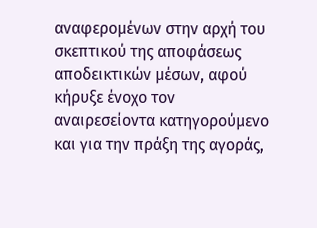αναφερομένων στην αρχή του σκεπτικού της αποφάσεως αποδεικτικών μέσων, αφού κήρυξε ένοχο τον αναιρεσείοντα κατηγορούμενο και για την πράξη της αγοράς,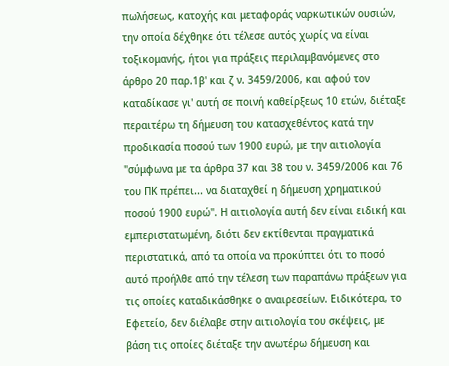πωλήσεως, κατοχής και μεταφοράς ναρκωτικών ουσιών, την οποία δέχθηκε ότι τέλεσε αυτός χωρίς να είναι τοξικομανής, ήτοι για πράξεις περιλαμβανόμενες στο άρθρο 20 παρ.1β' και ζ ν. 3459/2006, και αφού τον καταδίκασε γι' αυτή σε ποινή καθείρξεως 10 ετών, διέταξε περαιτέρω τη δήμευση του κατασχεθέντος κατά την προδικασία ποσού των 1900 ευρώ, με την αιτιολογία "σύμφωνα με τα άρθρα 37 και 38 του ν. 3459/2006 και 76 του ΠΚ πρέπει... να διαταχθεί η δήμευση χρηματικού ποσού 1900 ευρώ". Η αιτιολογία αυτή δεν είναι ειδική και εμπεριστατωμένη, διότι δεν εκτίθενται πραγματικά περιστατικά, από τα οποία να προκύπτει ότι το ποσό αυτό προήλθε από την τέλεση των παραπάνω πράξεων για τις οποίες καταδικάσθηκε ο αναιρεσείων. Ειδικότερα, το Εφετείο, δεν διέλαβε στην αιτιολογία του σκέψεις, με βάση τις οποίες διέταξε την ανωτέρω δήμευση και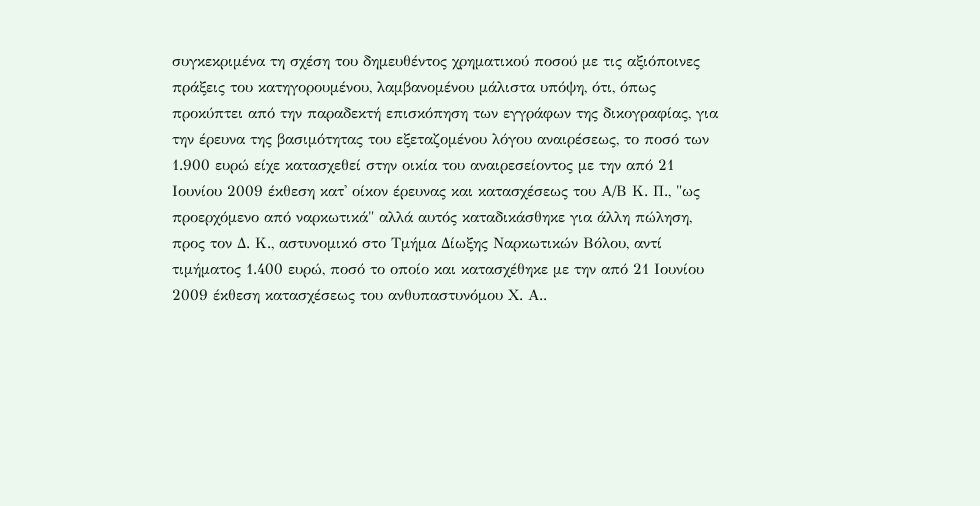συγκεκριμένα τη σχέση του δημευθέντος χρηματικού ποσού με τις αξιόποινες πράξεις του κατηγορουμένου, λαμβανομένου μάλιστα υπόψη, ότι, όπως προκύπτει από την παραδεκτή επισκόπηση των εγγράφων της δικογραφίας, για την έρευνα της βασιμότητας του εξεταζομένου λόγου αναιρέσεως, το ποσό των 1.900 ευρώ είχε κατασχεθεί στην οικία του αναιρεσείοντος με την από 21 Ιουνίου 2009 έκθεση κατ' οίκον έρευνας και κατασχέσεως του Α/Β Κ. Π., "ως προερχόμενο από ναρκωτικά" αλλά αυτός καταδικάσθηκε για άλλη πώληση, προς τον Δ. Κ., αστυνομικό στο Τμήμα Δίωξης Ναρκωτικών Βόλου, αντί τιμήματος 1.400 ευρώ, ποσό το οποίο και κατασχέθηκε με την από 21 Ιουνίου 2009 έκθεση κατασχέσεως του ανθυπαστυνόμου Χ. Α..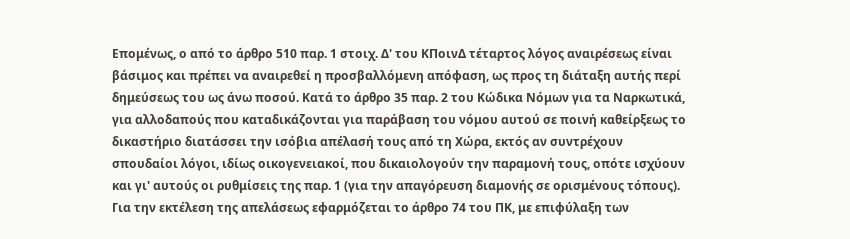Επομένως, ο από το άρθρο 510 παρ. 1 στοιχ. Δ' του ΚΠοινΔ τέταρτος λόγος αναιρέσεως είναι βάσιμος και πρέπει να αναιρεθεί η προσβαλλόμενη απόφαση, ως προς τη διάταξη αυτής περί δημεύσεως του ως άνω ποσού. Κατά το άρθρο 35 παρ. 2 του Κώδικα Νόμων για τα Ναρκωτικά, για αλλοδαπούς που καταδικάζονται για παράβαση του νόμου αυτού σε ποινή καθείρξεως το δικαστήριο διατάσσει την ισόβια απέλασή τους από τη Χώρα, εκτός αν συντρέχουν σπουδαίοι λόγοι, ιδίως οικογενειακοί, που δικαιολογούν την παραμονή τους, οπότε ισχύουν και γι' αυτούς οι ρυθμίσεις της παρ. 1 (για την απαγόρευση διαμονής σε ορισμένους τόπους). Για την εκτέλεση της απελάσεως εφαρμόζεται το άρθρο 74 του ΠΚ, με επιφύλαξη των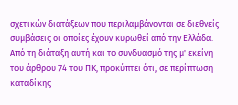σχετικών διατάξεων που περιλαμβάνονται σε διεθνείς συμβάσεις οι οποίες έχουν κυρωθεί από την Ελλάδα. Από τη διάταξη αυτή και το συνδυασμό της μ' εκείνη του άρθρου 74 του ΠΚ, προκύπτει ότι, σε περίπτωση καταδίκης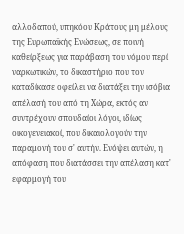αλλοδαπού, υπηκόου Κράτους μη μέλους της Ευρωπαϊκής Ενώσεως, σε ποινή καθείρξεως για παράβαση του νόμου περί ναρκωτικών, το δικαστήριο που τον καταδίκασε οφείλει να διατάξει την ισόβια απέλασή του από τη Χώρα, εκτός αν συντρέχουν σπουδαίοι λόγοι, ιδίως οικογενειακοί, που δικαιολογούν την παραμονή του σ' αυτήν. Ενόψει αυτών, η απόφαση που διατάσσει την απέλαση κατ' εφαρμογή του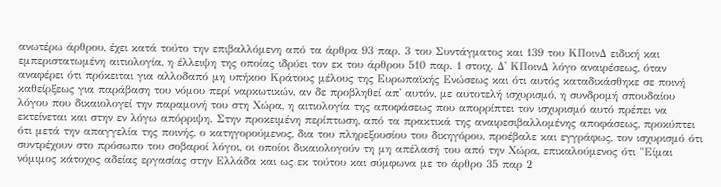ανωτέρω άρθρου, έχει κατά τούτο την επιβαλλόμενη από τα άρθρα 93 παρ. 3 του Συντάγματος και 139 του ΚΠοινΔ ειδική και εμπεριστατωμένη αιτιολογία, η έλλειψη της οποίας ιδρύει τον εκ του άρθρου 510 παρ. 1 στοιχ. Δ' ΚΠοινΔ λόγο αναιρέσεως, όταν αναφέρει ότι πρόκειται για αλλοδαπό μη υπήκοο Κράτους μέλους της Ευρωπαϊκής Ενώσεως και ότι αυτός καταδικάσθηκε σε ποινή καθείρξεως για παράβαση του νόμου περί ναρκωτικών, αν δε προβληθεί απ' αυτόν, με αυτοτελή ισχυρισμό, η συνδρομή σπουδαίου λόγου που δικαιολογεί την παραμονή του στη Χώρα, η αιτιολογία της αποφάσεως που απορρίπτει τον ισχυρισμό αυτό πρέπει να εκτείνεται και στην εν λόγω απόρριψη. Στην προκειμένη περίπτωση, από τα πρακτικά της αναιρεσιβαλλομένης αποφάσεως, προκύπτει ότι μετά την απαγγελία της ποινής, ο κατηγορούμενος, δια του πληρεξουσίου του δικηγόρου, προέβαλε και εγγράφως, τον ισχυρισμό ότι συντρέχουν στο πρόσωπο του σοβαροί λόγοι, οι οποίοι δικαιολογούν τη μη απέλασή του από την Χώρα, επικαλούμενος ότι "Είμαι νόμιμος κάτοχος αδείας εργασίας στην Ελλάδα και ως εκ τούτου και σύμφωνα με το άρθρο 35 παρ 2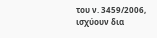του ν. 3459/2006, ισχύουν δια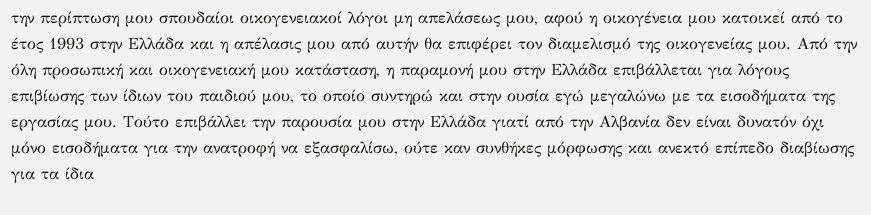την περίπτωση μου σπουδαίοι οικογενειακοί λόγοι μη απελάσεως μου, αφού η οικογένεια μου κατοικεί από το έτος 1993 στην Ελλάδα και η απέλασις μου από αυτήν θα επιφέρει τον διαμελισμό της οικογενείας μου. Από την όλη προσωπική και οικογενειακή μου κατάσταση, η παραμονή μου στην Ελλάδα επιβάλλεται για λόγους επιβίωσης των ίδιων του παιδιού μου, το οποίο συντηρώ και στην ουσία εγώ μεγαλώνω με τα εισοδήματα της εργασίας μου. Τούτο επιβάλλει την παρουσία μου στην Ελλάδα γιατί από την Αλβανία δεν είναι δυνατόν όχι μόνο εισοδήματα για την ανατροφή να εξασφαλίσω, ούτε καν συνθήκες μόρφωσης και ανεκτό επίπεδο διαβίωσης για τα ίδια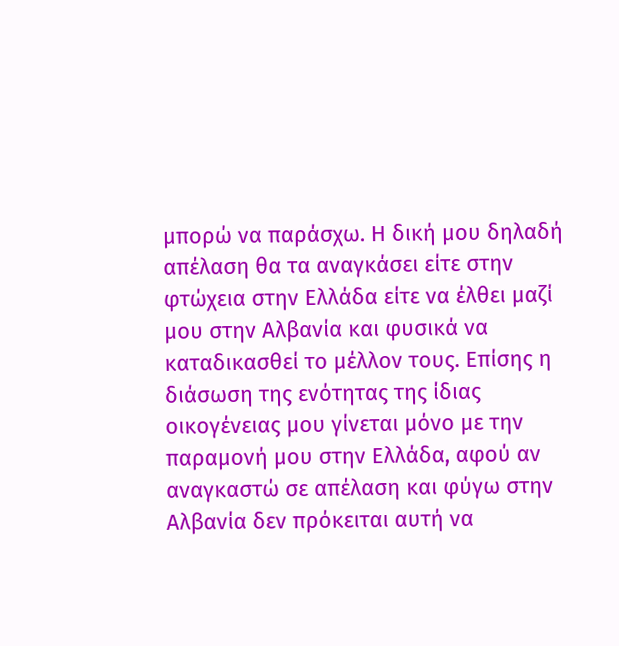μπορώ να παράσχω. Η δική μου δηλαδή απέλαση θα τα αναγκάσει είτε στην φτώχεια στην Ελλάδα είτε να έλθει μαζί μου στην Αλβανία και φυσικά να καταδικασθεί το μέλλον τους. Επίσης η διάσωση της ενότητας της ίδιας οικογένειας μου γίνεται μόνο με την παραμονή μου στην Ελλάδα, αφού αν αναγκαστώ σε απέλαση και φύγω στην Αλβανία δεν πρόκειται αυτή να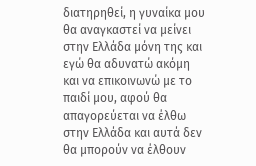διατηρηθεί, η γυναίκα μου θα αναγκαστεί να μείνει στην Ελλάδα μόνη της και εγώ θα αδυνατώ ακόμη και να επικοινωνώ με το παιδί μου, αφού θα απαγορεύεται να έλθω στην Ελλάδα και αυτά δεν θα μπορούν να έλθουν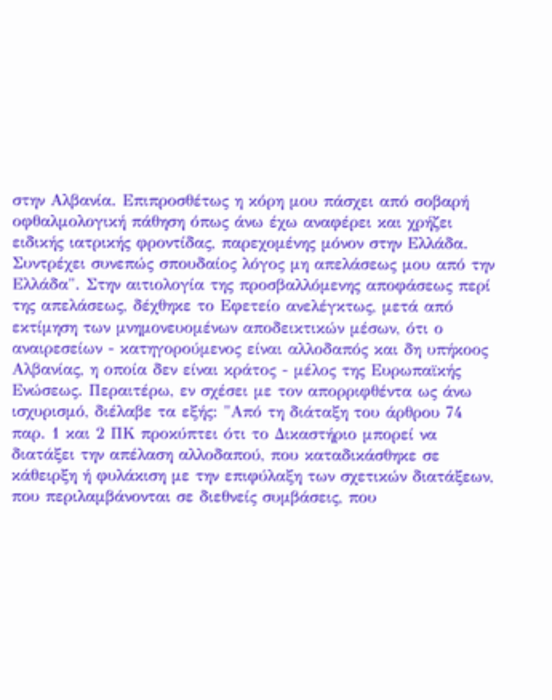στην Αλβανία. Επιπροσθέτως η κόρη μου πάσχει από σοβαρή οφθαλμολογική πάθηση όπως άνω έχω αναφέρει και χρήζει ειδικής ιατρικής φροντίδας, παρεχομένης μόνον στην Ελλάδα. Συντρέχει συνεπώς σπουδαίος λόγος μη απελάσεως μου από την Ελλάδα". Στην αιτιολογία της προσβαλλόμενης αποφάσεως περί της απελάσεως, δέχθηκε το Εφετείο ανελέγκτως, μετά από εκτίμηση των μνημονευομένων αποδεικτικών μέσων, ότι ο αναιρεσείων - κατηγορούμενος είναι αλλοδαπός και δη υπήκοος Αλβανίας, η οποία δεν είναι κράτος - μέλος της Ευρωπαϊκής Ενώσεως. Περαιτέρω, εν σχέσει με τον απορριφθέντα ως άνω ισχυρισμό, διέλαβε τα εξής: "Από τη διάταξη του άρθρου 74 παρ. 1 και 2 ΠΚ προκύπτει ότι το Δικαστήριο μπορεί να διατάξει την απέλαση αλλοδαπού, που καταδικάσθηκε σε κάθειρξη ή φυλάκιση με την επιφύλαξη των σχετικών διατάξεων, που περιλαμβάνονται σε διεθνείς συμβάσεις, που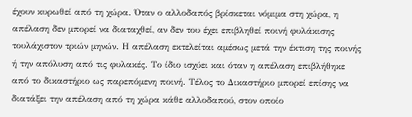έχουν κυρωθεί από τη χώρα. Όταν ο αλλοδαπός βρίσκεται νόμιμα στη χώρα, η απέλαση δεν μπορεί να διαταχθεί, αν δεν του έχει επιβληθεί ποινή φυλάκισης τουλάχιστον τριών μηνών. Η απέλαση εκτελείται αμέσως μετά την έκτιση της ποινής ή την απόλυση από τις φυλακές. Το ίδιο ισχύει και όταν η απέλαση επιβλήθηκε από το δικαστήριο ως παρεπόμενη ποινή. Τέλος το Δικαστήριο μπορεί επίσης να διατάξει την απέλαση από τη χώρα κάθε αλλοδαπού, στον οποίο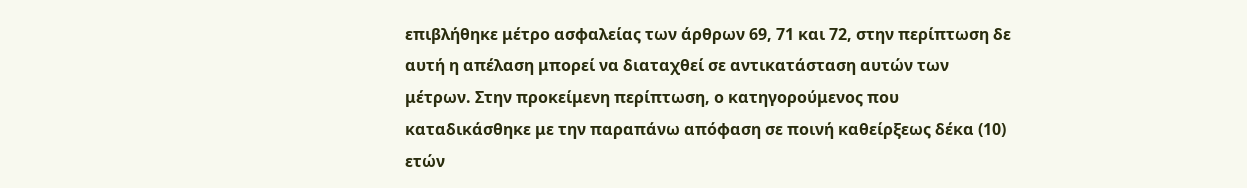επιβλήθηκε μέτρο ασφαλείας των άρθρων 69, 71 και 72, στην περίπτωση δε αυτή η απέλαση μπορεί να διαταχθεί σε αντικατάσταση αυτών των μέτρων. Στην προκείμενη περίπτωση, ο κατηγορούμενος που καταδικάσθηκε με την παραπάνω απόφαση σε ποινή καθείρξεως δέκα (10) ετών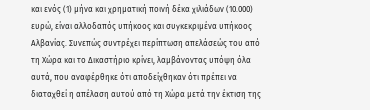και ενός (1) μήνα και χρηματική ποινή δέκα χιλιάδων (10.000) ευρώ, είναι αλλοδαπός υπήκοος και συγκεκριμένα υπήκοος Αλβανίας. Συνεπώς συντρέχει περίπτωση απελάσεώς του από τη Χώρα και το Δικαστήριο κρίνει, λαμβάνοντας υπόψη όλα αυτά, που αναφέρθηκε ότι αποδείχθηκαν ότι πρέπει να διαταχθεί η απέλαση αυτού από τη Χώρα μετά την έκτιση της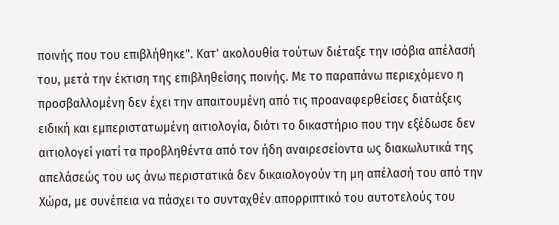ποινής που του επιβλήθηκε". Κατ' ακολουθία τούτων διέταξε την ισόβια απέλασή του, μετά την έκτιση της επιβληθείσης ποινής. Με το παραπάνω περιεχόμενο η προσβαλλομένη δεν έχει την απαιτουμένη από τις προαναφερθείσες διατάξεις ειδική και εμπεριστατωμένη αιτιολογία, διότι το δικαστήριο που την εξέδωσε δεν αιτιολογεί γιατί τα προβληθέντα από τον ήδη αναιρεσείοντα ως διακωλυτικά της απελάσεώς του ως άνω περιστατικά δεν δικαιολογούν τη μη απέλασή του από την Χώρα, με συνέπεια να πάσχει το συνταχθέν απορριπτικό του αυτοτελούς του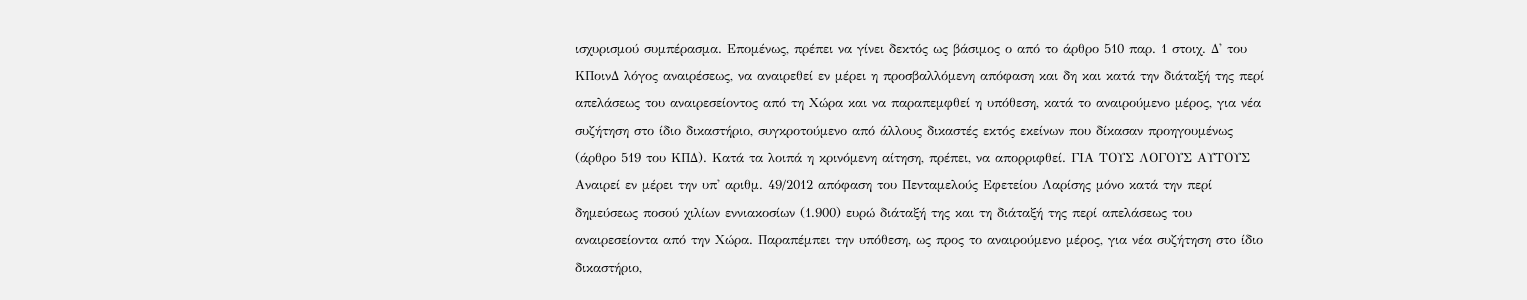ισχυρισμού συμπέρασμα. Επομένως, πρέπει να γίνει δεκτός ως βάσιμος ο από το άρθρο 510 παρ. 1 στοιχ. Δ' του ΚΠοινΔ λόγος αναιρέσεως, να αναιρεθεί εν μέρει η προσβαλλόμενη απόφαση και δη και κατά την διάταξή της περί απελάσεως του αναιρεσείοντος από τη Χώρα και να παραπεμφθεί η υπόθεση, κατά το αναιρούμενο μέρος, για νέα συζήτηση στο ίδιο δικαστήριο, συγκροτούμενο από άλλους δικαστές εκτός εκείνων που δίκασαν προηγουμένως (άρθρο 519 του ΚΠΔ). Κατά τα λοιπά η κρινόμενη αίτηση, πρέπει, να απορριφθεί. ΓΙΑ ΤΟΥΣ ΛΟΓΟΥΣ ΑΥΤΟΥΣ Αναιρεί εν μέρει την υπ' αριθμ. 49/2012 απόφαση του Πενταμελούς Εφετείου Λαρίσης μόνο κατά την περί δημεύσεως ποσού χιλίων εννιακοσίων (1.900) ευρώ διάταξή της και τη διάταξή της περί απελάσεως του αναιρεσείοντα από την Χώρα. Παραπέμπει την υπόθεση, ως προς το αναιρούμενο μέρος, για νέα συζήτηση στο ίδιο δικαστήριο,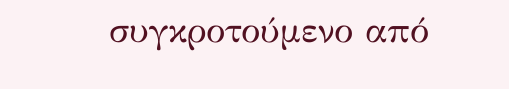συγκροτούμενο από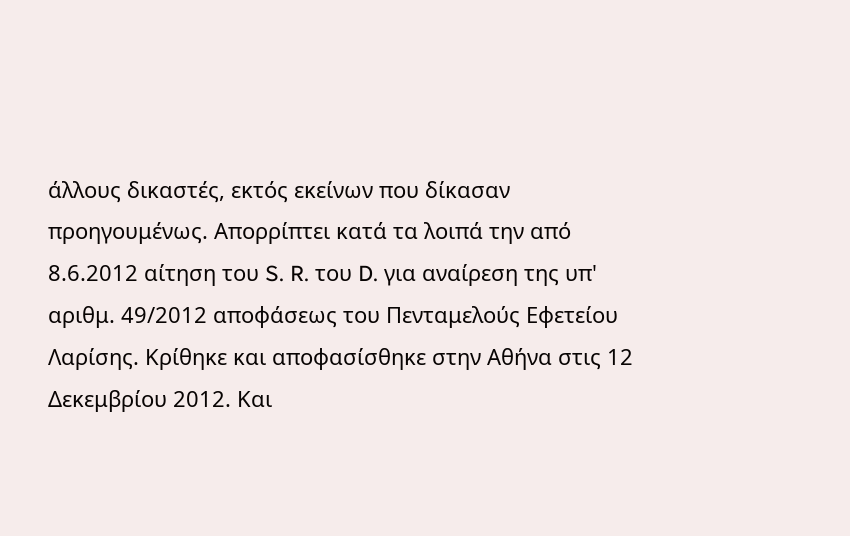άλλους δικαστές, εκτός εκείνων που δίκασαν προηγουμένως. Απορρίπτει κατά τα λοιπά την από 8.6.2012 αίτηση του S. R. του D. για αναίρεση της υπ' αριθμ. 49/2012 αποφάσεως του Πενταμελούς Εφετείου Λαρίσης. Κρίθηκε και αποφασίσθηκε στην Αθήνα στις 12 Δεκεμβρίου 2012. Και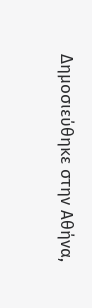Δημοσιεύθηκε στην Αθήνα,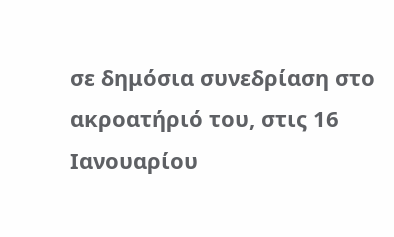σε δημόσια συνεδρίαση στο ακροατήριό του, στις 16 Ιανουαρίου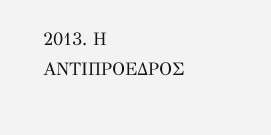2013. Η ΑΝΤΙΠΡΟΕΔΡΟΣ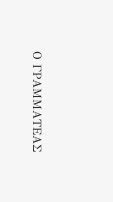Ο ΓΡΑΜΜΑΤΕΑΣ